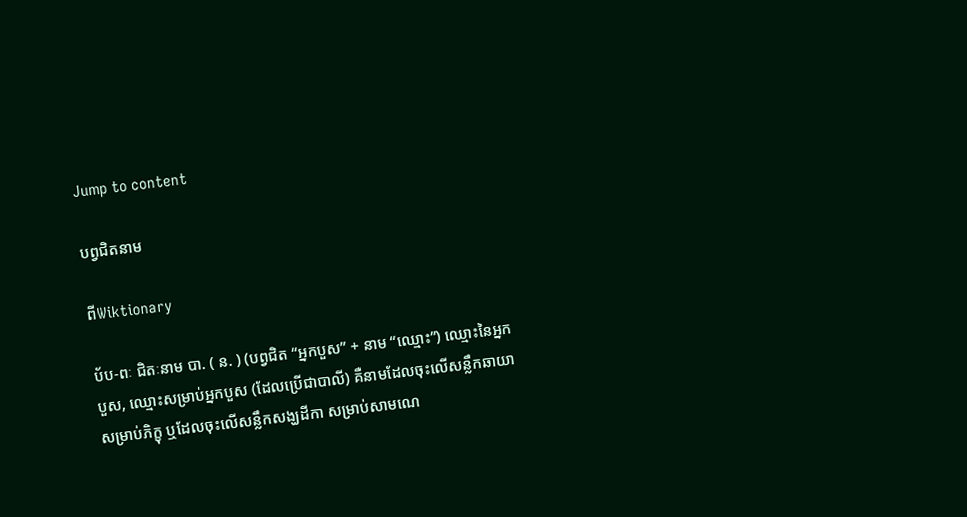Jump to content

បព្វជិតនាម

ពីWiktionary

ប័ប-ពៈ ជិតៈនាម បា. ( ន. ) (បព្វជិត “អ្នកបួស” + នាម “ឈ្មោះ”) ឈ្មោះនៃអ្នកបួស, ឈ្មោះសម្រាប់អ្នកបួស (ដែលប្រើជាបាលី) គឺនាមដែលចុះលើសន្លឹកឆាយាសម្រាប់ភិក្ខុ ឬដែលចុះលើសន្លឹកសង្ឃដីកា សម្រាប់សាមណេ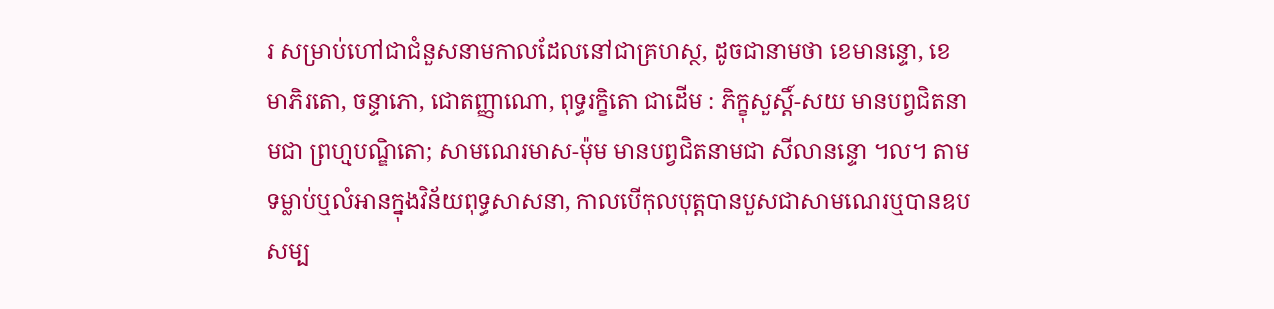រ សម្រាប់ហៅជាជំនួសនាមកាលដែលនៅជាគ្រហស្ថ, ដូចជានាមថា ខេមានន្ទោ, ខេមាភិរតោ, ចន្ទាភោ, ជោតញ្ញាណោ, ពុទ្ធរក្ខិតោ ជាដើម : ភិក្ខុសួស្តិ៍-សយ មានបព្វជិតនាមជា ព្រហ្មបណ្ឌិតោ; សាមណេរមាស-ម៉ុម មានបព្វជិតនាមជា សីលានន្ទោ ។ល។ តាមទម្លាប់ឬលំអានក្នុងវិន័យពុទ្ធសាសនា, កាលបើកុលបុត្តបានបួសជាសាមណេរឬបានឧបសម្ប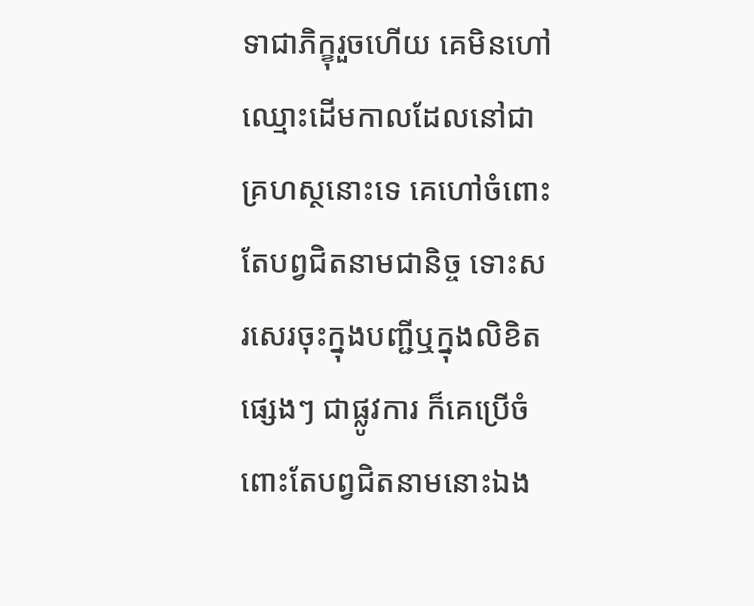ទាជាភិក្ខុរួចហើយ គេមិនហៅឈ្មោះដើមកាលដែលនៅជាគ្រហស្ថនោះទេ គេហៅចំពោះតែបព្វជិតនាមជានិច្ច ទោះសរសេរចុះក្នុងបញ្ជីឬក្នុងលិខិតផ្សេងៗ ជាផ្លូវការ ក៏គេប្រើចំពោះតែបព្វជិតនាមនោះឯង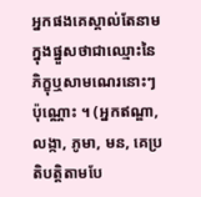អ្នកផងគេស្គាល់តែនាមក្នុងផ្នួសថាជាឈ្មោះនៃភិក្ខុឬសាមណេរនោះៗប៉ុណ្ណោះ ។ (អ្នកឥណ្ឌា, លង្កា, ភូមា, មន, គេប្រតិបត្តិតាមបែ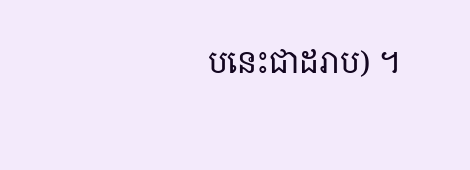បនេះជាដរាប) ។